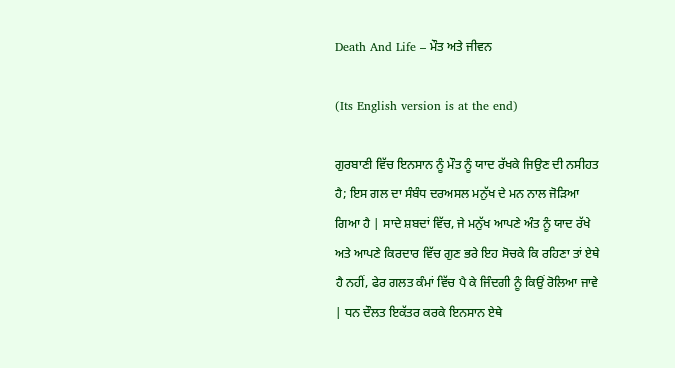Death And Life – ਮੌਤ ਅਤੇ ਜੀਵਨ

(Its English version is at the end)

ਗੁਰਬਾਣੀ ਵਿੱਚ ਇਨਸਾਨ ਨੂੰ ਮੌਤ ਨੂੰ ਯਾਦ ਰੱਖਕੇ ਜਿਉਣ ਦੀ ਨਸੀਹਤ ਹੈ; ਇਸ ਗਲ ਦਾ ਸੰਬੰਧ ਦਰਅਸਲ ਮਨੁੱਖ ਦੇ ਮਨ ਨਾਲ ਜੋੜਿਆ ਗਿਆ ਹੈ | ਸਾਦੇ ਸ਼ਬਦਾਂ ਵਿੱਚ, ਜੇ ਮਨੁੱਖ ਆਪਣੇ ਅੰਤ ਨੂੰ ਯਾਦ ਰੱਖੇ ਅਤੇ ਆਪਣੇ ਕਿਰਦਾਰ ਵਿੱਚ ਗੁਣ ਭਰੇ ਇਹ ਸੋਚਕੇ ਕਿ ਰਹਿਣਾ ਤਾਂ ਏਥੇ ਹੈ ਨਹੀਂ, ਫੇਰ ਗਲਤ ਕੰਮਾਂ ਵਿੱਚ ਪੈ ਕੇ ਜਿੰਦਗੀ ਨੂੰ ਕਿਉਂ ਰੋਲਿਆ ਜਾਵੇ | ਧਨ ਦੌਲਤ ਇਕੱਤਰ ਕਰਕੇ ਇਨਸਾਨ ਏਥੇ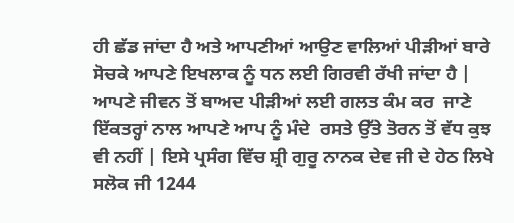ਹੀ ਛੱਡ ਜਾਂਦਾ ਹੈ ਅਤੇ ਆਪਣੀਆਂ ਆਉਣ ਵਾਲਿਆਂ ਪੀੜੀਆਂ ਬਾਰੇ ਸੋਚਕੇ ਆਪਣੇ ਇਖਲਾਕ ਨੂੰ ਧਨ ਲਈ ਗਿਰਵੀ ਰੱਖੀ ਜਾਂਦਾ ਹੈ | ਆਪਣੇ ਜੀਵਨ ਤੋਂ ਬਾਅਦ ਪੀੜੀਆਂ ਲਈ ਗਲਤ ਕੰਮ ਕਰ  ਜਾਣੇ ਇੱਕਤਰ੍ਹਾਂ ਨਾਲ ਆਪਣੇ ਆਪ ਨੂੰ ਮੰਦੇ  ਰਸਤੇ ਉੱਤੇ ਤੋਰਨ ਤੋਂ ਵੱਧ ਕੁਝ ਵੀ ਨਹੀਂ | ਇਸੇ ਪ੍ਰਸੰਗ ਵਿੱਚ ਸ਼੍ਰੀ ਗੁਰੂ ਨਾਨਕ ਦੇਵ ਜੀ ਦੇ ਹੇਠ ਲਿਖੇ ਸਲੋਕ ਜੀ 1244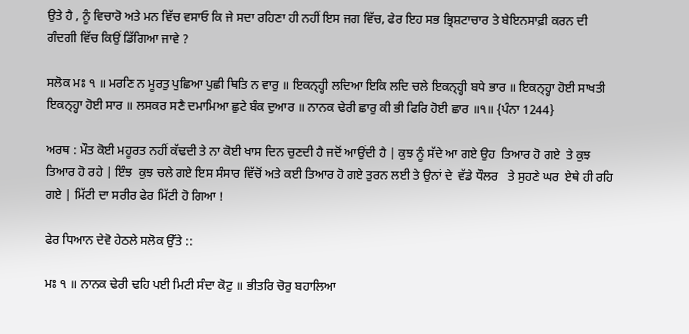ਉਤੇ ਹੈ , ਨੂੰ ਵਿਚਾਰੋ ਅਤੇ ਮਨ ਵਿੱਚ ਵਸਾਓ ਕਿ ਜੇ ਸਦਾ ਰਹਿਣਾ ਹੀ ਨਹੀਂ ਇਸ ਜਗ ਵਿੱਚ, ਫੇਰ ਇਹ ਸਭ ਭ੍ਰਿਸ਼ਟਾਚਾਰ ਤੇ ਬੇਇਨਸਾਫ਼ੀ ਕਰਨ ਦੀ ਗੰਦਗੀ ਵਿੱਚ ਕਿਉਂ ਡਿੱਗਿਆ ਜਾਵੇ ?

ਸਲੋਕ ਮਃ ੧ ॥ ਮਰਣਿ ਨ ਮੂਰਤੁ ਪੁਛਿਆ ਪੁਛੀ ਥਿਤਿ ਨ ਵਾਰੁ ॥ ਇਕਨ੍ਹ੍ਹੀ ਲਦਿਆ ਇਕਿ ਲਦਿ ਚਲੇ ਇਕਨ੍ਹ੍ਹੀ ਬਧੇ ਭਾਰ ॥ ਇਕਨ੍ਹ੍ਹਾ ਹੋਈ ਸਾਖਤੀ ਇਕਨ੍ਹ੍ਹਾ ਹੋਈ ਸਾਰ ॥ ਲਸਕਰ ਸਣੈ ਦਮਾਮਿਆ ਛੁਟੇ ਬੰਕ ਦੁਆਰ ॥ ਨਾਨਕ ਢੇਰੀ ਛਾਰੁ ਕੀ ਭੀ ਫਿਰਿ ਹੋਈ ਛਾਰ ॥੧॥ {ਪੰਨਾ 1244}

ਅਰਥ : ਮੌਤ ਕੋਈ ਮਹੂਰਤ ਨਹੀਂ ਕੱਢਦੀ ਤੇ ਨਾ ਕੋਈ ਖਾਸ ਦਿਨ ਚੁਣਦੀ ਹੈ ਜਦੋਂ ਆਉਂਦੀ ਹੈ | ਕੁਝ ਨੂੰ ਸੱਦੇ ਆ ਗਏ ਉਹ  ਤਿਆਰ ਹੋ ਗਏ  ਤੇ ਕੁਝ ਤਿਆਰ ਹੋ ਰਹੇ | ਇੰਝ  ਕੁਝ ਚਲੇ ਗਏ ਇਸ ਸੰਸਾਰ ਵਿੱਚੋਂ ਅਤੇ ਕਈ ਤਿਆਰ ਹੋ ਗਏ ਤੁਰਨ ਲਈ ਤੇ ਉਨਾਂ ਦੇ  ਵੱਡੇ ਧੌਲਰ   ਤੇ ਸੁਹਣੇ ਘਰ  ਏਥੇ ਹੀ ਰਹਿ ਗਏ | ਮਿੱਟੀ ਦਾ ਸਰੀਰ ਫੇਰ ਮਿੱਟੀ ਹੋ ਗਿਆ !

ਫੇਰ ਧਿਆਨ ਦੇਵੋ ਹੇਠਲੇ ਸਲੋਕ ਉੱਤੇ ::

ਮਃ ੧ ॥ ਨਾਨਕ ਢੇਰੀ ਢਹਿ ਪਈ ਮਿਟੀ ਸੰਦਾ ਕੋਟੁ ॥ ਭੀਤਰਿ ਚੋਰੁ ਬਹਾਲਿਆ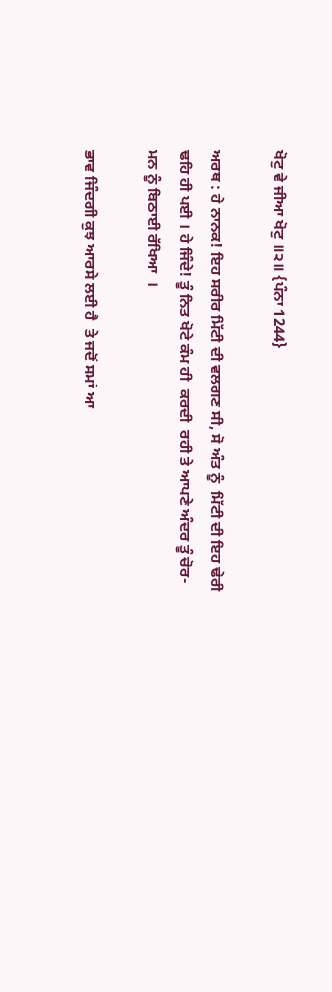ਖੋਟੁ ਵੇ ਜੀਆ ਖੋਟੁ ॥੨॥ {ਪੰਨਾ 1244}

ਅਰਥ : ਹੇ ਨਾਨਕ! ਇਹ ਸਰੀਰ ਮਿੱਟੀ ਦੀ ਵਲਗਣ ਸੀ, ਸੋ ਅੰਤ ਨੂੰ  ਮਿੱਟੀ ਦੀ ਇਹ ਢੇਰੀ  ਢਹਿ ਹੀ ਪਈ । ਹੇ ਜਿੰਦੇ! ਤੂੰ ਨਿਤ ਖੋਟੇ ਕੰਮ ਹੀ  ਕਰਦੀ  ਰਹੀ ਤੇ ਆਪਣੇ ਅੰਦਰ ਤੂੰ ਚੋਰ-ਮਨ ਨੂੰ ਬਿਠਾਈ ਰੱਖਿਆ  ।

ਭਾਵ ਜਿੰਦਗੀ ਕੁਝ ਆਰਸੇ ਲਈ ਹੈ  ਤੇ ਜਦੋਂ ਸਮਾਂ ਆ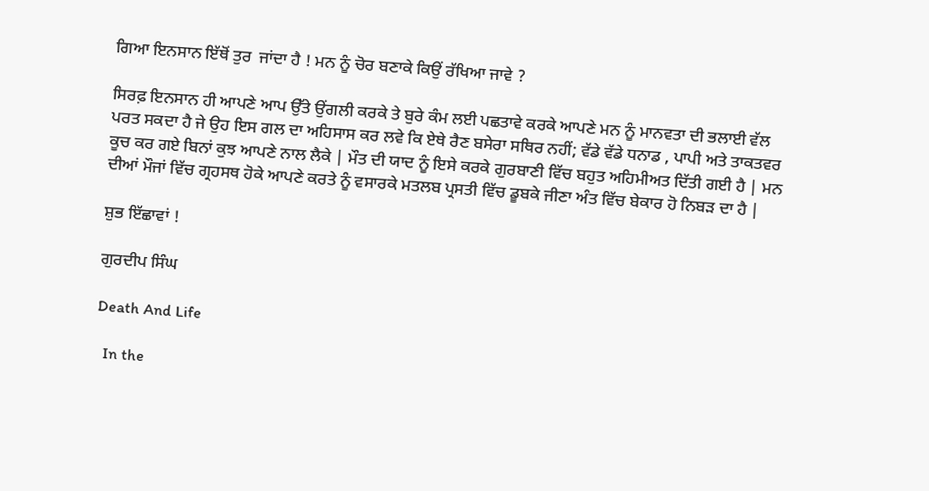ਗਿਆ ਇਨਸਾਨ ਇੱਥੋਂ ਤੁਰ  ਜਾਂਦਾ ਹੈ ! ਮਨ ਨੂੰ ਚੋਰ ਬਣਾਕੇ ਕਿਉਂ ਰੱਖਿਆ ਜਾਵੇ ?

ਸਿਰਫ਼ ਇਨਸਾਨ ਹੀ ਆਪਣੇ ਆਪ ਉੱਤੇ ਉਂਗਲੀ ਕਰਕੇ ਤੇ ਬੁਰੇ ਕੰਮ ਲਈ ਪਛਤਾਵੇ ਕਰਕੇ ਆਪਣੇ ਮਨ ਨੂੰ ਮਾਨਵਤਾ ਦੀ ਭਲਾਈ ਵੱਲ ਪਰਤ ਸਕਦਾ ਹੈ ਜੇ ਉਹ ਇਸ ਗਲ ਦਾ ਅਹਿਸਾਸ ਕਰ ਲਵੇ ਕਿ ਏਥੇ ਰੈਣ ਬਸੇਰਾ ਸਥਿਰ ਨਹੀਂ; ਵੱਡੇ ਵੱਡੇ ਧਨਾਡ , ਪਾਪੀ ਅਤੇ ਤਾਕਤਵਰ ਕੂਚ ਕਰ ਗਏ ਬਿਨਾਂ ਕੁਝ ਆਪਣੇ ਨਾਲ ਲੈਕੇ | ਮੌਤ ਦੀ ਯਾਦ ਨੂੰ ਇਸੇ ਕਰਕੇ ਗੁਰਬਾਣੀ ਵਿੱਚ ਬਹੁਤ ਅਹਿਮੀਅਤ ਦਿੱਤੀ ਗਈ ਹੈ | ਮਨ ਦੀਆਂ ਮੌਜਾਂ ਵਿੱਚ ਗ੍ਰਹਸਥ ਹੋਕੇ ਆਪਣੇ ਕਰਤੇ ਨੂੰ ਵਸਾਰਕੇ ਮਤਲਬ ਪ੍ਰਸਤੀ ਵਿੱਚ ਡੂਬਕੇ ਜੀਣਾ ਅੰਤ ਵਿੱਚ ਬੇਕਾਰ ਹੋ ਨਿਬੜ ਦਾ ਹੈ |

ਸ਼ੁਭ ਇੱਛਾਵਾਂ !

ਗੁਰਦੀਪ ਸਿੰਘ

Death And Life

  In the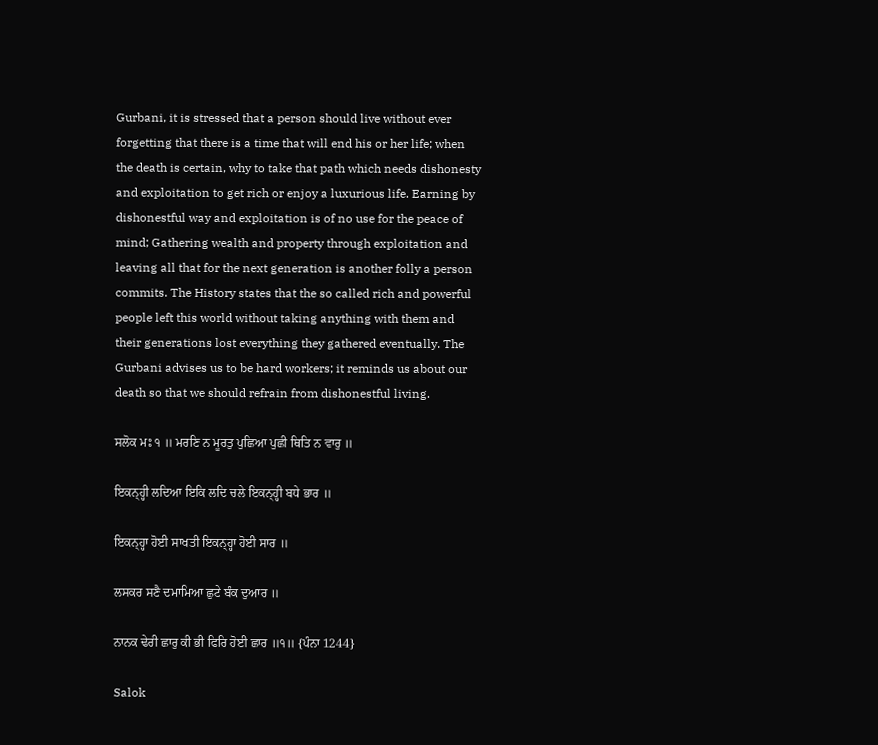Gurbani, it is stressed that a person should live without ever forgetting that there is a time that will end his or her life; when the death is certain, why to take that path which needs dishonesty and exploitation to get rich or enjoy a luxurious life. Earning by dishonestful way and exploitation is of no use for the peace of mind; Gathering wealth and property through exploitation and leaving all that for the next generation is another folly a person commits. The History states that the so called rich and powerful people left this world without taking anything with them and their generations lost everything they gathered eventually. The Gurbani advises us to be hard workers; it reminds us about our death so that we should refrain from dishonestful living.

ਸਲੋਕ ਮਃ ੧ ॥ ਮਰਣਿ ਨ ਮੂਰਤੁ ਪੁਛਿਆ ਪੁਛੀ ਥਿਤਿ ਨ ਵਾਰੁ ॥

ਇਕਨ੍ਹ੍ਹੀ ਲਦਿਆ ਇਕਿ ਲਦਿ ਚਲੇ ਇਕਨ੍ਹ੍ਹੀ ਬਧੇ ਭਾਰ ॥

ਇਕਨ੍ਹ੍ਹਾ ਹੋਈ ਸਾਖਤੀ ਇਕਨ੍ਹ੍ਹਾ ਹੋਈ ਸਾਰ ॥

ਲਸਕਰ ਸਣੈ ਦਮਾਮਿਆ ਛੁਟੇ ਬੰਕ ਦੁਆਰ ॥

ਨਾਨਕ ਢੇਰੀ ਛਾਰੁ ਕੀ ਭੀ ਫਿਰਿ ਹੋਈ ਛਾਰ ॥੧॥ {ਪੰਨਾ 1244}

Salok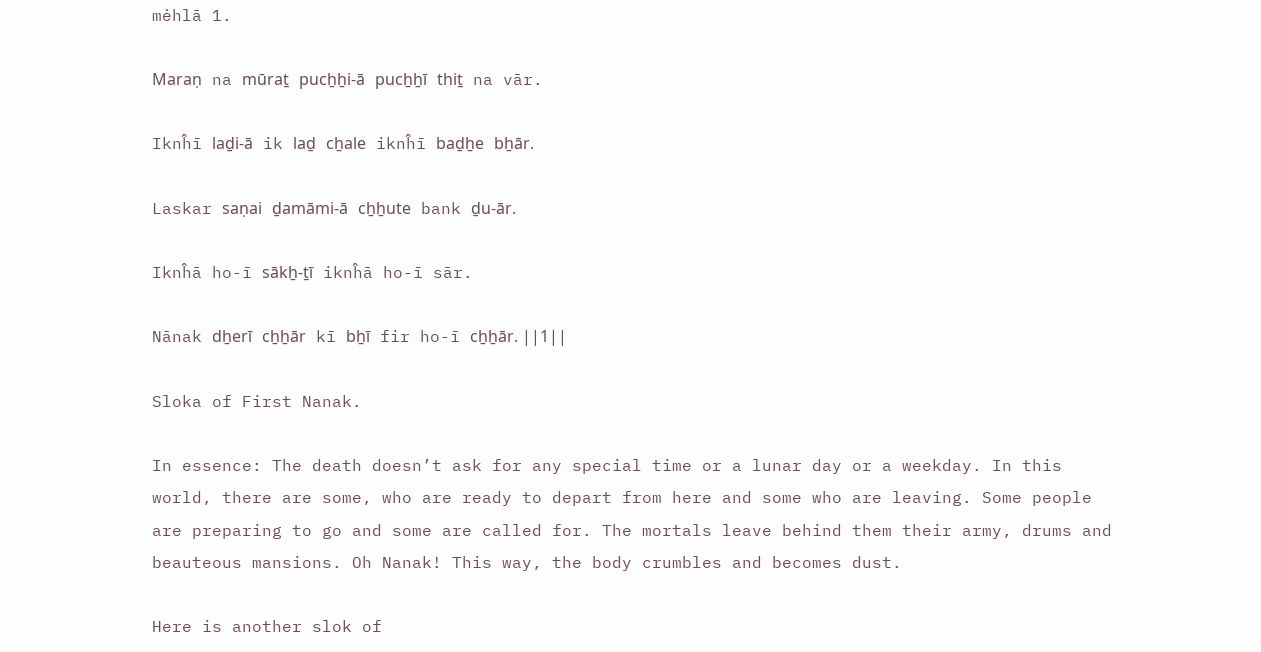mėhlā 1.

Maraṇ na mūraṯ pucẖẖi-ā pucẖẖī thiṯ na vār.

Iknĥī laḏi-ā ik laḏ cẖale iknĥī baḏẖe bẖār.

Laskar saṇai ḏamāmi-ā cẖẖute bank ḏu-ār.

Iknĥā ho-ī sākẖ-ṯī iknĥā ho-ī sār.

Nānak dẖerī cẖẖār kī bẖī fir ho-ī cẖẖār. ||1||

Sloka of First Nanak.

In essence: The death doesn’t ask for any special time or a lunar day or a weekday. In this world, there are some, who are ready to depart from here and some who are leaving. Some people are preparing to go and some are called for. The mortals leave behind them their army, drums and beauteous mansions. Oh Nanak! This way, the body crumbles and becomes dust.

Here is another slok of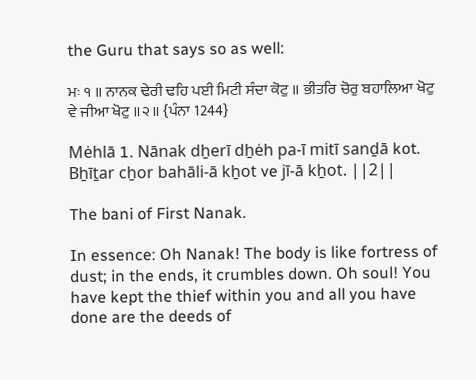the Guru that says so as well:

ਮਃ ੧ ॥ ਨਾਨਕ ਢੇਰੀ ਢਹਿ ਪਈ ਮਿਟੀ ਸੰਦਾ ਕੋਟੁ ॥ ਭੀਤਰਿ ਚੋਰੁ ਬਹਾਲਿਆ ਖੋਟੁ ਵੇ ਜੀਆ ਖੋਟੁ ॥੨॥ {ਪੰਨਾ 1244}

Mėhlā 1. Nānak dẖerī dẖėh pa-ī mitī sanḏā kot.  Bẖīṯar cẖor bahāli-ā kẖot ve jī-ā kẖot. ||2||

The bani of First Nanak.

In essence: Oh Nanak! The body is like fortress of dust; in the ends, it crumbles down. Oh soul! You have kept the thief within you and all you have done are the deeds of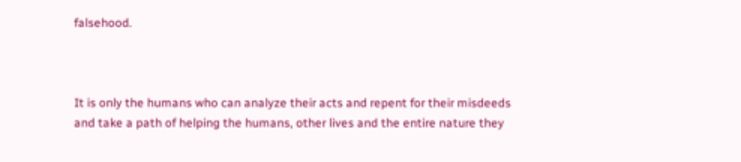falsehood.



It is only the humans who can analyze their acts and repent for their misdeeds and take a path of helping the humans, other lives and the entire nature they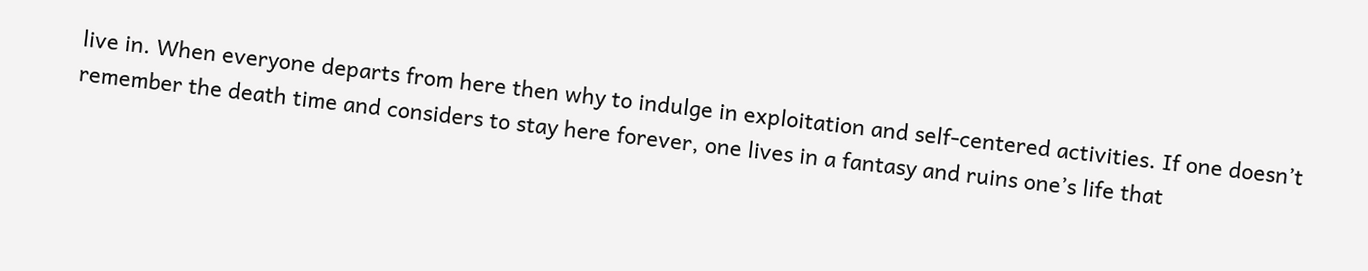live in. When everyone departs from here then why to indulge in exploitation and self-centered activities. If one doesn’t remember the death time and considers to stay here forever, one lives in a fantasy and ruins one’s life that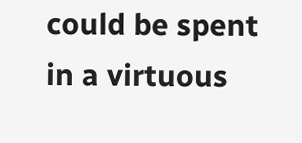could be spent in a virtuous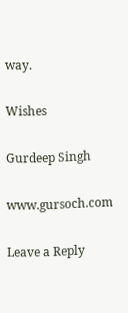way.

Wishes

Gurdeep Singh

www.gursoch.com

Leave a Reply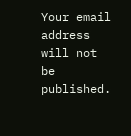Your email address will not be published.